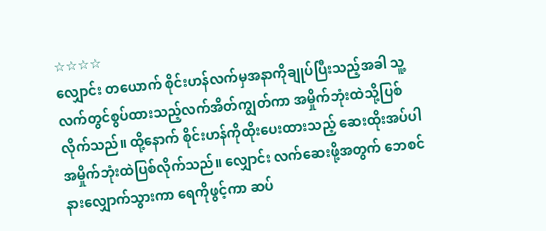☆☆☆☆
လျှောင်း တယောက် စိုင်းဟန်လက်မှအနာကိုချုပ်ပြီးသည့်အခါ သူ့လက်တွင်စွပ်ထားသည့်လက်အိတ်ကျွတ်ကာ အမှိုက်ဘုံးထဲသို့ပြစ်လိုက်သည်။ ထို့နောက် စိုင်းဟန်ကိုထိုးပေးထားသည့် ဆေးထိုးအပ်ပါအမှိုက်ဘုံးထဲပြစ်လိုက်သည်။ လျှောင်း လက်ဆေးဖို့အတွက် ဘေစင်နားလျှောက်သွားကာ ရေကိုဖွင့်ကာ ဆပ်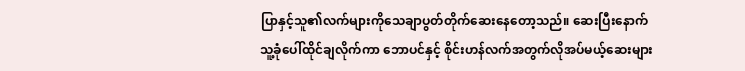ပြာနှင့်သူ၏လက်များကိုသေချာပွတ်တိုက်ဆေးနေတော့သည်။ ဆေးပြီးနောက် သူ့ခုံပေါ်ထိုင်ချလိုက်ကာ ဘောပင်နှင့် စိုင်းဟန်လက်အတွက်လိုအပ်မယ့်ဆေးများ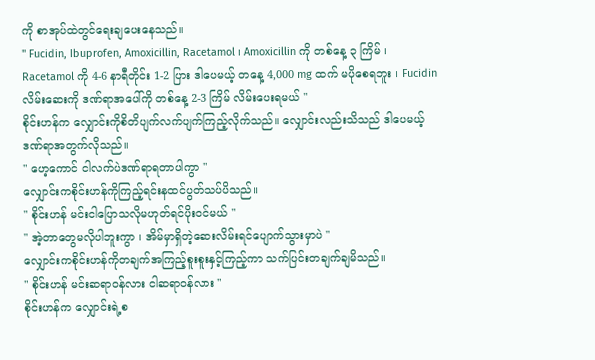ကို စာအုပ်ထဲတွင်ရေးချပေးနေသည်။
" Fucidin, Ibuprofen, Amoxicillin, Racetamol ၊ Amoxicillin ကို တစ်နေ့ ၃ ကြိမ် ၊ Racetamol ကို 4-6 နာရီတိုင်း 1-2 ပြား ဒါပေမယ့် တနေ့ 4,000 mg ထက် မပိုစေရဘူး ၊ Fucidin လိမ်းဆေးကို ဒဏ်ရာအပေါ်ကို တစ်နေ့ 2-3 ကြိမ် လိမ်းပေးရမယ် "
စိုင်းဟန်က လျှောင်းကိုစိတိပျက်လက်ပျက်ကြည့်လိုက်သည်။ လျှောင်းလည်းသိသည် ဒါပေမယ့် ဒဏ်ရာအတွက်လိုသည်။
" ဟေ့ကောင် ငါလက်ပဲဒဏ်ရာရတာပါကွာ "
လျှောင်းကစိုင်းဟန်ကိုကြည့်ရင်းနထင်ပွတ်သပ်ပိသည်။
" စိုင်းဟန် မင်းငါပြောသလိုမဟုတ်ရင်ပိုးဝင်မယ် "
" အဲ့တာတွေမလိုပါဘူးကွာ ၊ အိမ်မှာရှိတဲ့ဆေးလိမ်းရင်ပျောက်သွားမှာပဲ "
လျှောင်းကစိုင်းဟန်ကိုတချက်အကြည့်စူးစူးနှင့်ကြည့်ကာ သက်ပြင်းတချက်ချမိသည်။
" စိုင်းဟန် မင်းဆရာဝန်လား ငါဆရာဝန်လား "
စိုင်းဟန်က လျှောင်းရဲ့စ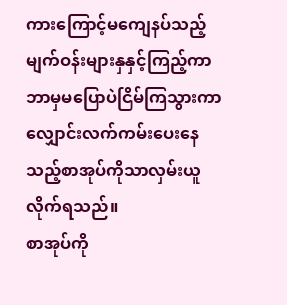ကားကြောင့်မကျေနပ်သည့်မျက်ဝန်းများနှနှင့်ကြည့်ကာ ဘာမှမပြောပဲငြိမ်ကြသွားကာ လျှောင်းလက်ကမ်းပေးနေသည့်စာအုပ်ကိုသာလှမ်းယူလိုက်ရသည်။
စာအုပ်ကို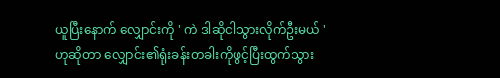ယူပြီးနောက် လျှောင်းကို ' ကဲ ဒါဆိုငါသွားလိုက်ဦးမယ် ' ဟုဆိုတာ လျှောင်း၏ရုံးခန်းတခါးကိုဖွင့်ပြီးထွက်သွား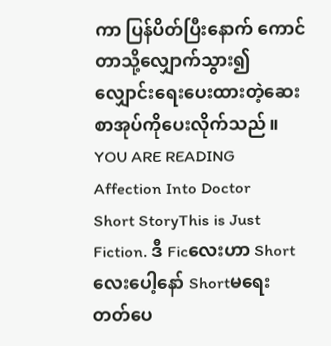ကာ ပြန်ပိတ်ပြီးနောက် ကောင်တာသို့လျှောက်သွား၍ လျှောင်းရေးပေးထားတဲ့ဆေးစာအုပ်ကိုပေးလိုက်သည်။
YOU ARE READING
Affection Into Doctor
Short StoryThis is Just Fiction. ဒီ Ficလေးဟာ Shortလေးပေါ့နော် Shortမရေးတတ်ပေ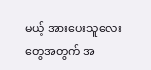မယ့် အားပေးသူလေးတွေအတွက် အ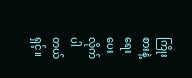ကြိုးစားနဲ့ရေးပေးလိုက်ပါတယ်ရှင့်။